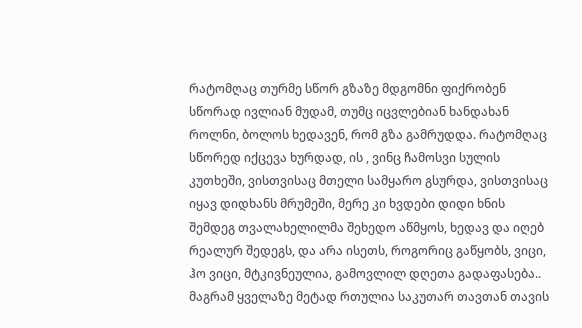რატომღაც თურმე სწორ გზაზე მდგომნი ფიქრობენ სწორად ივლიან მუდამ, თუმც იცვლებიან ხანდახან როლნი, ბოლოს ხედავენ, რომ გზა გამრუდდა. რატომღაც სწორედ იქცევა ხურდად, ის , ვინც ჩამოსვი სულის კუთხეში, ვისთვისაც მთელი სამყარო გსურდა, ვისთვისაც იყავ დიდხანს მრუმეში, მერე კი ხვდები დიდი ხნის შემდეგ თვალახელილმა შეხედო აწმყოს, ხედავ და იღებ რეალურ შედეგს, და არა ისეთს, როგორიც გაწყობს, ვიცი, ჰო ვიცი, მტკივნეულია, გამოვლილ დღეთა გადაფასება.. მაგრამ ყველაზე მეტად რთულია საკუთარ თავთან თავის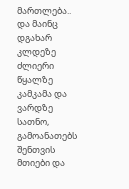მართლება.. და მაინც დგახარ კლდეზე ძლიერი წყალზე კამკამა და ვარდზე სათნო, გამოანათებს შენთვის მთიები და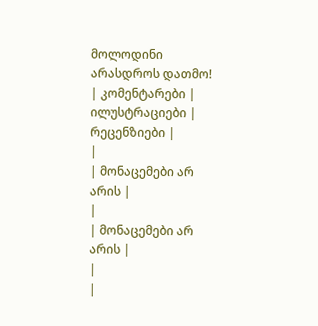მოლოდინი არასდროს დათმო!
| კომენტარები |
ილუსტრაციები |
რეცენზიები |
|
| მონაცემები არ არის |
|
| მონაცემები არ არის |
|
|